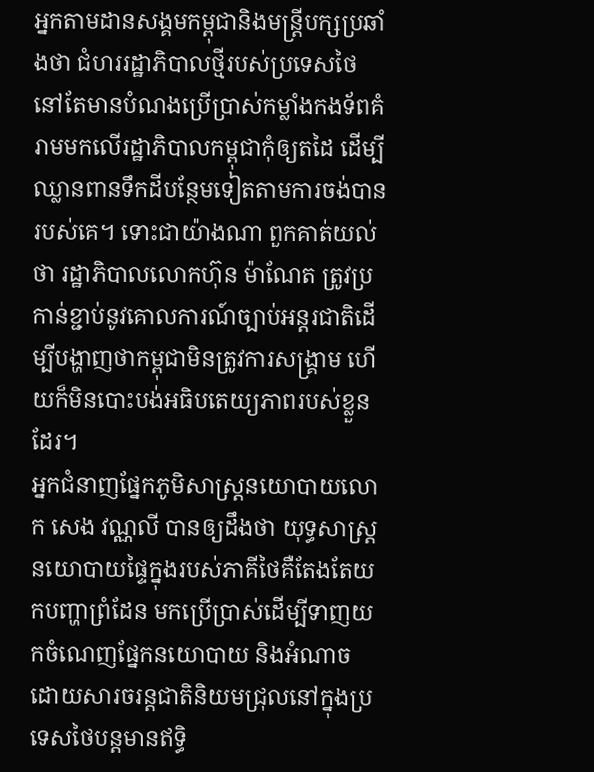អ្នកតាមដានសង្គមកម្ពុជានិងមន្ត្រីបក្សប្រឆាំងថា ជំហររដ្ឋាភិបាលថ្មីរបស់ប្រទេសថៃ នៅតែមានបំណងប្រើប្រាស់កម្លាំងកងទ័ពគំរាមមកលើរដ្ឋាភិបាលកម្ពុជាកុំឲ្យតដៃ ដើម្បីឈ្លានពានទឹកដីបន្ថែមទៀតតាមការចង់បានរបស់គេ។ ទោះជាយ៉ាងណា ពួកគាត់យល់ថា រដ្ឋាភិបាលលោកហ៊ុន ម៉ាណែត ត្រូវប្រកាន់ខ្ជាប់នូវគោលការណ៍ច្បាប់អន្តរជាតិដើម្បីបង្ហាញថាកម្ពុជាមិនត្រូវការសង្គ្រាម ហើយក៏មិនបោះបង់អធិបតេយ្យភាពរបស់ខ្លួនដែរ។
អ្នកជំនាញផ្នែកភូមិសាស្ត្រនយោបាយលោក សេង វណ្ណលី បានឲ្យដឹងថា យុទ្ធសាស្ត្រនយោបាយផ្ទៃក្នុងរបស់ភាគីថៃគឺតែងតែយកបញ្ហាព្រំដែន មកប្រើប្រាស់ដើម្បីទាញយកចំណេញផ្នែកនយោបាយ និងអំណាច ដោយសារចរន្តជាតិនិយមជ្រុលនៅក្នុងប្រទេសថៃបន្តមានឥទ្ធិ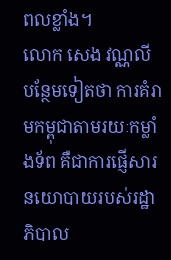ពលខ្លាំង។
លោក សេង វណ្ណលី បន្ថែមទៀតថា ការគំរាមកម្ពុជាតាមរយៈកម្លាំងទ័ព គឺជាការផ្ញើសារនយោបាយរបស់រដ្ឋាភិបាល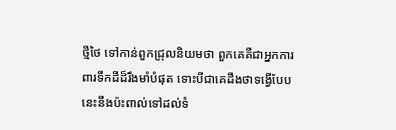ថ្មីថៃ ទៅកាន់ពួកជ្រុលនិយមថា ពួកគេគឺជាអ្នកការពារទឹកដីដ៏រឹងមាំបំផុត ទោះបីជាគេដឹងថាទង្វើបែបនេះនឹងប៉ះពាល់ទៅដល់ទំ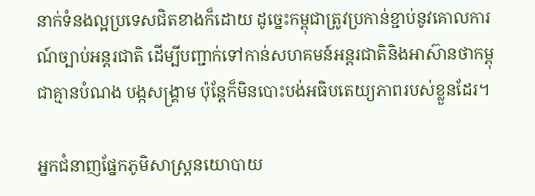នាក់ទំនងល្អប្រទេសជិតខាងក៏ដោយ ដូច្នេះកម្ពុជាត្រូវប្រកាន់ខ្ជាប់នូវគោលការណ៍ច្បាប់អន្តរជាតិ ដើម្បីបញ្ជាក់ទៅកាន់សហគមន៍អន្តរជាតិនិងអាស៊ានថាកម្ពុជាគ្មានបំណង បង្កសង្គ្រាម ប៉ុន្តែក៏មិនបោះបង់អធិបតេយ្យភាពរបស់ខ្លួនដែរ។

អ្នកជំនាញផ្នែកភូមិសាស្ត្រនយោបាយ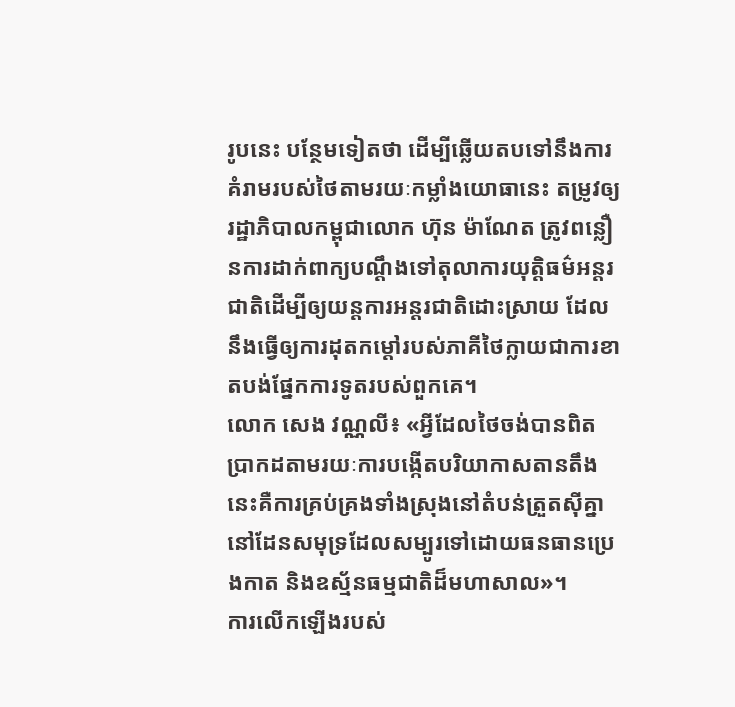រូបនេះ បន្ថែមទៀតថា ដើម្បីឆ្លើយតបទៅនឹងការគំរាមរបស់ថៃតាមរយៈកម្លាំងយោធានេះ តម្រូវឲ្យរដ្ឋាភិបាលកម្ពុជាលោក ហ៊ុន ម៉ាណែត ត្រូវពន្លឿនការដាក់ពាក្យបណ្តឹងទៅតុលាការយុត្តិធម៌អន្តរជាតិដើម្បីឲ្យយន្តការអន្តរជាតិដោះស្រាយ ដែលនឹងធ្វើឲ្យការដុតកម្តៅរបស់ភាគីថៃក្លាយជាការខាតបង់ផ្នែកការទូតរបស់ពួកគេ។
លោក សេង វណ្ណលី៖ «អ្វីដែលថៃចង់បានពិតប្រាកដតាមរយៈការបង្កើតបរិយាកាសតានតឹងនេះគឺការគ្រប់គ្រងទាំងស្រុងនៅតំបន់ត្រួតស៊ីគ្នានៅដែនសមុទ្រដែលសម្បូរទៅដោយធនធានប្រេងកាត និងឧស្ម័នធម្មជាតិដ៏មហាសាល»។
ការលើកឡើងរបស់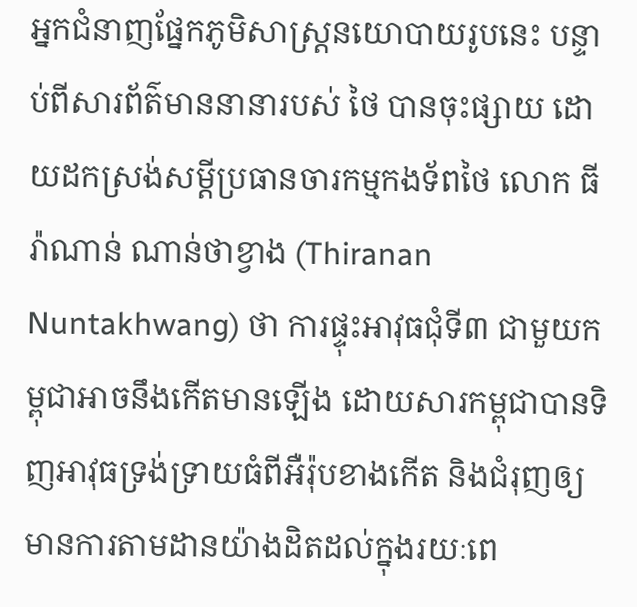អ្នកជំនាញផ្នែកភូមិសាស្ត្រនយោបាយរូបនេះ បន្ទាប់ពីសារព័ត៌មាននានារបស់ ថៃ បានចុះផ្សាយ ដោយដកស្រង់សម្ដីប្រធានចារកម្មកងទ័ពថៃ លោក ធីរ៉ាណាន់ ណាន់ថាខ្វាង (Thiranan Nuntakhwang) ថា ការផ្ទុះអាវុធជុំទី៣ ជាមួយកម្ពុជាអាចនឹងកើតមានឡើង ដោយសារកម្ពុជាបានទិញអាវុធទ្រង់ទ្រាយធំពីអឺរ៉ុបខាងកើត និងជំរុញឲ្យមានការតាមដានយ៉ាងដិតដល់ក្នុងរយៈពេ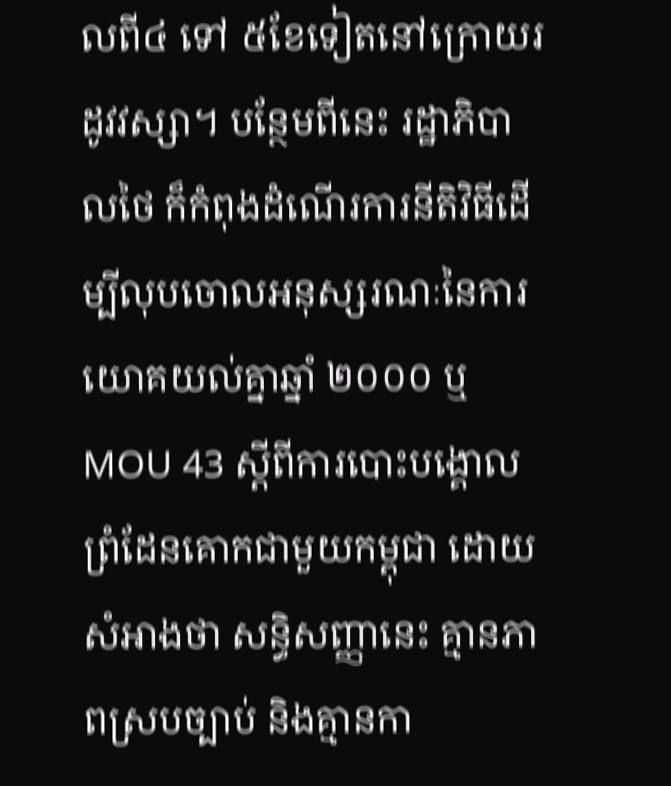លពី៤ ទៅ ៥ខែទៀតនៅក្រោយរដូវវស្សា។ បន្ថែមពីនេះ រដ្ឋាភិបាលថៃ ក៏កំពុងដំណើរការនីតិវិធីដើម្បីលុបចោលអនុស្សរណៈនៃការយោគយល់គ្នាឆ្នាំ ២០០០ ឬ MOU 43 ស្ដីពីការបោះបង្គោលព្រំដែនគោកជាមួយកម្ពុជា ដោយសំអាងថា សន្ធិសញ្ញានេះ គ្មានភាពស្របច្បាប់ និងគ្មានកា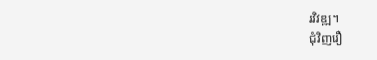រវិវឌ្ឍ។
ជុំវិញរឿ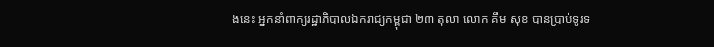ងនេះ អ្នកនាំពាក្យរដ្ឋាភិបាលឯករាជ្យកម្ពុជា ២៣ តុលា លោក គឹម សុខ បានប្រាប់ទូរទ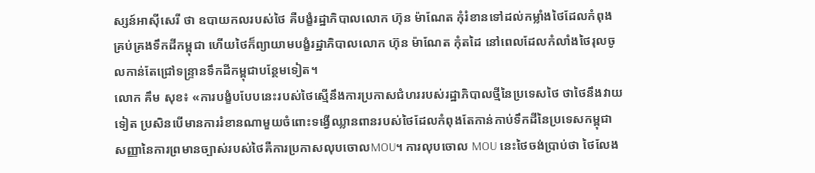ស្សន៍អាស៊ីសេរី ថា ឧបាយកលរបស់ថៃ គឺបង្ខំរដ្ឋាភិបាលលោក ហ៊ុន ម៉ាណែត កុំរំខានទៅដល់កម្លាំងថៃដែលកំពុងគ្រប់គ្រងទឹកដីកម្ពុជា ហើយថៃក៏ព្យាយាមបង្ខំរដ្ឋាភិបាលលោក ហ៊ុន ម៉ាណែត កុំតដៃ នៅពេលដែលកំលាំងថៃរុលចូលកាន់តែជ្រៅទន្ទ្រានទឹកដីកម្ពុជាបន្ថែមទៀត។
លោក គឹម សុខ៖ «ការបង្ខំបបែបនេះរបស់ថៃស្មើនឹងការប្រកាសជំហររបស់រដ្ឋាភិបាលថ្មីនៃប្រទេសថៃ ថាថៃនឹងវាយទៀត ប្រសិនបើមានការរំខានណាមួយចំពោះទង្វើឈ្លានពានរបស់ថៃដែលកំពុងតែកាន់កាប់ទឹកដីនៃប្រទេសកម្ពុជា សញ្ញានៃការព្រមានច្បាស់របស់ថៃគឺការប្រកាសលុបចោលMOU។ ការលុបចោល MOU នេះថៃចង់ប្រាប់ថា ថៃលែង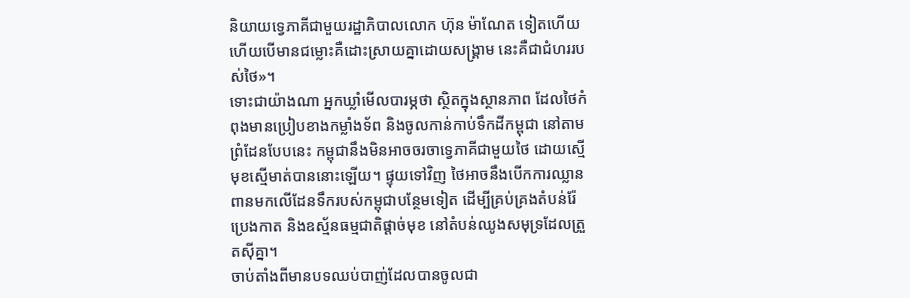និយាយទ្វេភាគីជាមួយរដ្ឋាភិបាលលោក ហ៊ុន ម៉ាណែត ទៀតហើយ ហើយបើមានជម្លោះគឺដោះស្រាយគ្នាដោយសង្គ្រាម នេះគឺជាជំហររបស់ថៃ»។
ទោះជាយ៉ាងណា អ្នកឃ្លាំមើលបារម្ភថា ស្ថិតក្នុងស្ថានភាព ដែលថៃកំពុងមានប្រៀបខាងកម្លាំងទ័ព និងចូលកាន់កាប់ទឹកដីកម្ពុជា នៅតាមព្រំដែនបែបនេះ កម្ពុជានឹងមិនអាចចរចាទ្វេភាគីជាមួយថៃ ដោយស្មើមុខស្មើមាត់បាននោះឡើយ។ ផ្ទុយទៅវិញ ថៃអាចនឹងបើកការឈ្លានពានមកលើដែនទឹករបស់កម្ពុជាបន្ថែមទៀត ដើម្បីគ្រប់គ្រងតំបន់រ៉ែប្រេងកាត និងឧស្ម័នធម្មជាតិផ្ដាច់មុខ នៅតំបន់ឈូងសមុទ្រដែលត្រួតស៊ីគ្នា។
ចាប់តាំងពីមានបទឈប់បាញ់ដែលបានចូលជា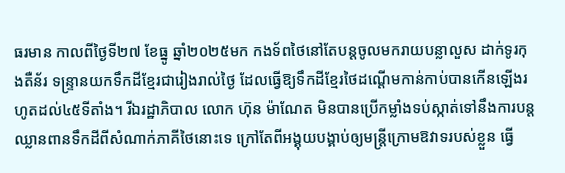ធរមាន កាលពីថ្ងៃទី២៧ ខែធ្នូ ឆ្នាំ២០២៥មក កងទ័ពថៃនៅតែបន្តចូលមករាយបន្លាលួស ដាក់ទូរកុងតឺន័រ ទន្ទ្រានយកទឹកដីខ្មែរជារៀងរាល់ថ្ងៃ ដែលធ្វើឱ្យទឹកដីខ្មែរថៃដណ្តើមកាន់កាប់បានកើនឡើងរហូតដល់៤៥ទីតាំង។ រីឯរដ្ឋាភិបាល លោក ហ៊ុន ម៉ាណែត មិនបានប្រើកម្លាំងទប់ស្កាត់ទៅនឹងការបន្តឈ្លានពានទឹកដីពីសំណាក់ភាគីថៃនោះទេ ក្រៅតែពីអង្គុយបង្គាប់ឲ្យមន្ត្រីក្រោមឱវាទរបស់ខ្លួន ធ្វើ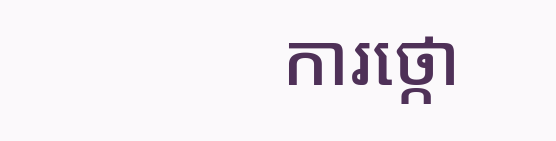ការថ្កោ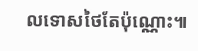លទោសថៃតែប៉ុណ្ណោះ៕